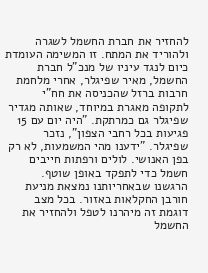להחזיר את חברת החשמל לשגרה ולהוריד את המתח. זו המשימה העומדת כיום לנגד עיניו של מנכ"ל חברת החשמל, מאיר שפיגלר, אחרי מלחמת חרבות ברזל שהכניסה את חח"י לתקופה מאגרת במיוחד, שאותה מגדיר שפיגלר גם כמרתקת. "היה יום עם 15 פגיעות בכל רחבי הצפון", נזכר שפיגלר. "ידענו מהי המשמעות, לא רק בפן האנושי. לולים ורפתות חייבים חשמל כדי לתפקד באופן שוטף. הרגשנו שבאחריותנו נמצאת מניעת חורבן החקלאות באזור. בכל מצב דוגמת זה מיהרנו לטפל ולהחזיר את החשמל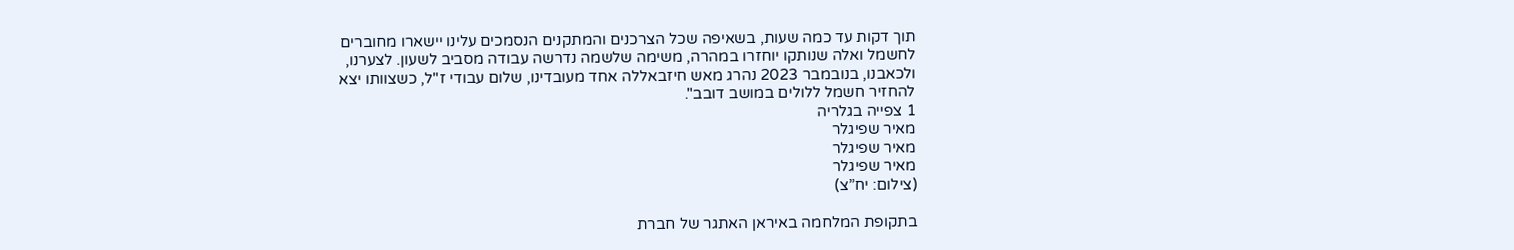תוך דקות עד כמה שעות, בשאיפה שכל הצרכנים והמתקנים הנסמכים עלינו יישארו מחוברים לחשמל ואלה שנותקו יוחזרו במהרה, משימה שלשמה נדרשה עבודה מסביב לשעון. לצערנו, ולכאבנו, בנובמבר 2023 נהרג מאש חיזבאללה אחד מעובדינו, שלום עבודי ז"ל, כשצוותו יצא להחזיר חשמל ללולים במושב דובב".
1 צפייה בגלריה
מאיר שפיגלר
מאיר שפיגלר
מאיר שפיגלר
(צילום: יח”צ)

בתקופת המלחמה באיראן האתגר של חברת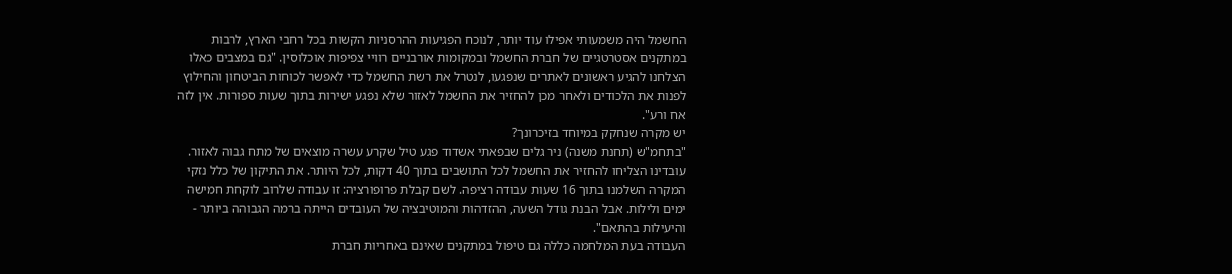החשמל היה משמעותי אפילו עוד יותר, לנוכח הפגיעות ההרסניות הקשות בכל רחבי הארץ, לרבות במתקנים אסטרטגיים של חברת החשמל ובמקומות אורבניים רוויי צפיפות אוכלוסין. "גם במצבים כאלו הצלחנו להגיע ראשונים לאתרים שנפגעו, לנטרל את רשת החשמל כדי לאפשר לכוחות הביטחון והחילוץ לפנות את הלכודים ולאחר מכן להחזיר את החשמל לאזור שלא נפגע ישירות בתוך שעות ספורות. אין לזה אח ורע".
יש מקרה שנחקק במיוחד בזיכרונך?
"בתחמ"ש (תחנת משנה) ניר גלים שבפאתי אשדוד פגע טיל שקרע עשרה מוצאים של מתח גבוה לאזור. עובדינו הצליחו להחזיר את החשמל לכל התושבים בתוך 40 דקות, לכל היותר. את התיקון של כלל נזקי המקרה השלמנו בתוך 16 שעות עבודה רציפה. לשם קבלת פרופורציה: זו עבודה שלרוב לוקחת חמישה ימים ולילות. אבל הבנת גודל השעה, ההזדהות והמוטיבציה של העובדים הייתה ברמה הגבוהה ביותר - והיעילות בהתאם".
העבודה בעת המלחמה כללה גם טיפול במתקנים שאינם באחריות חברת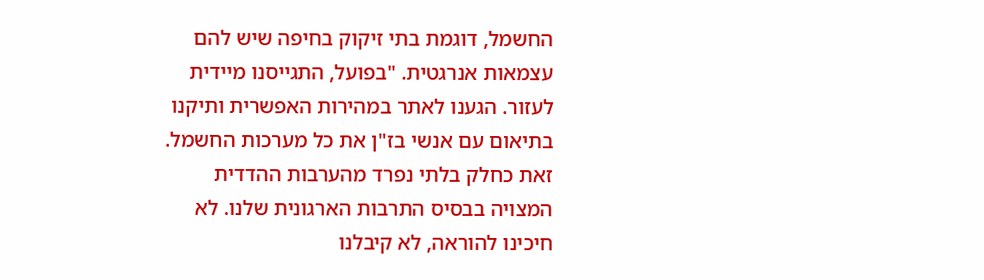החשמל, דוגמת בתי זיקוק בחיפה שיש להם עצמאות אנרגטית. "בפועל, התגייסנו מיידית לעזור. הגענו לאתר במהירות האפשרית ותיקנו בתיאום עם אנשי בז"ן את כל מערכות החשמל. זאת כחלק בלתי נפרד מהערבות ההדדית המצויה בבסיס התרבות הארגונית שלנו. לא חיכינו להוראה, לא קיבלנו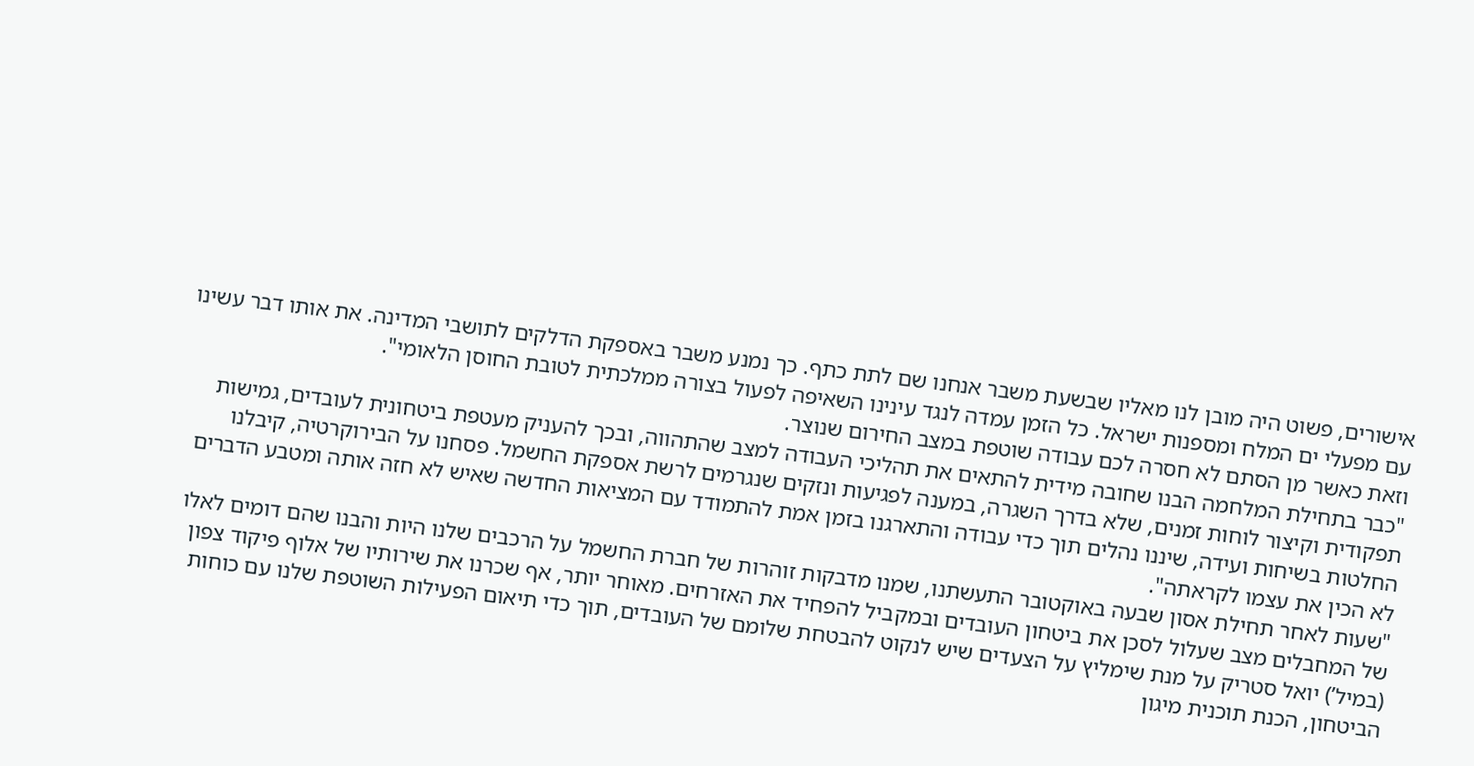אישורים, פשוט היה מובן לנו מאליו שבשעת משבר אנחנו שם לתת כתף. כך נמנע משבר באספקת הדלקים לתושבי המדינה. את אותו דבר עשינו עם מפעלי ים המלח ומספנות ישראל. כל הזמן עמדה לנגד עינינו השאיפה לפעול בצורה ממלכתית לטובת החוסן הלאומי".
וזאת כאשר מן הסתם לא חסרה לכם עבודה שוטפת במצב החירום שנוצר.
"כבר בתחילת המלחמה הבנו שחובה מידית להתאים את תהליכי העבודה למצב שהתהווה, ובכך להעניק מעטפת ביטחונית לעובדים, גמישות תפקודית וקיצור לוחות זמנים, שלא בדרך השגרה, במענה לפגיעות ונזקים שנגרמים לרשת אספקת החשמל. פסחנו על הבירוקרטיה, קיבלנו החלטות בשיחות ועידה, שיננו נהלים תוך כדי עבודה והתארגנו בזמן אמת להתמודד עם המציאות החדשה שאיש לא חזה אותה ומטבע הדברים לא הכין את עצמו לקראתה".
"שעות לאחר תחילת אסון שבעה באוקטובר התעשתנו, שמנו מדבקות זוהרות של חברת החשמל על הרכבים שלנו היות והבנו שהם דומים לאלו של המחבלים מצב שעלול לסכן את ביטחון העובדים ובמקביל להפחיד את האזרחים. מאוחר יותר, אף שכרנו את שירותיו של אלוף פיקוד צפון (במיל’) יואל סטריק על מנת שימליץ על הצעדים שיש לנקוט להבטחת שלומם של העובדים, תוך כדי תיאום הפעילות השוטפת שלנו עם כוחות הביטחון, הכנת תוכנית מיגון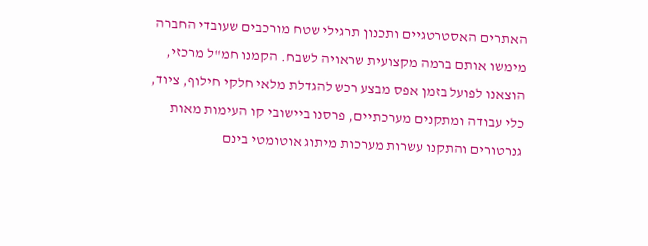האתרים האסטרטגיים ותכנון תרגילי שטח מורכבים שעובדי החברה מימשו אותם ברמה מקצועית שראויה לשבח. הקמנו חמ"ל מרכזי, הוצאנו לפועל בזמן אפס מבצע רכש להגדלת מלאי חלקי חילוף, ציוד, כלי עבודה ומתקנים מערכתיים, פרסנו ביישובי קו העימות מאות גנרטורים והתקנו עשרות מערכות מיתוג אוטומטי בינם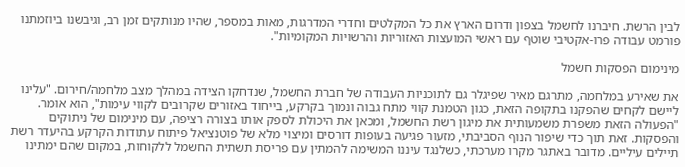לבין הרשת. חיברנו לחשמל בצפון ודרום הארץ את כל המקלטים וחדרי המדרגות, מאות במספר, שהיו מנותקים זמן רב, וגיבשנו ביוזמתנו פורמט עבודה פרו-אקטיבי שוטף עם ראשי המועצות האזוריות והרשויות המקומיות".

מינימום הפסקות חשמל

את שאירע במלחמה, מתרגם מאיר שפיגלר גם לתוכניות העבודה של חברת החשמל, שנדחקו הצידה במהלך מצב מלחמה/חירום. "עלינו ליישם לקחים שהפקנו בתקופה הזאת, כגון הטמנת קווי מתח גבוה ונמוך בקרקע, בייחוד באזורים שקרובים לקווי עימות", הוא אומר. "הפעולה הזאת משפרת משמעותית את מיגון רשת החשמל, ומכאן את היכולת לספק אותו בצורה רציפה, עם מינימום של ניתוקים והפסקות. זאת תוך כדי שיפור הנוף הסביבתי, מזעור פגיעה בעופות דורסים ומיצוי מלא של פוטנציאל פיתוח עתודות הקרקע בהיעדר רשת תיילים עיליים. מדובר באתגר מקרו מערכתי, כשלנגד עיננו המשימה להמתין עם פריסת תשתית החשמל ללקוחות, במקום שהם ימתינו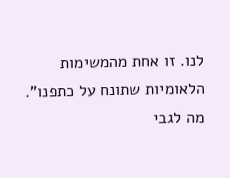לנו. זו אחת מהמשימות הלאומיות שתונח על כתפנו".
מה לגבי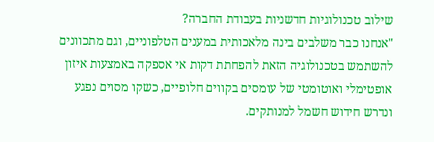שילוב טכנולוגיות חדשניות בעבודת החברה?
"אנחנו כבר משלבים בינה מלאכותית במענים הטלפוניים, וגם מתכוונים להשתמש בטכנולוגיה הזאת להפחתת דקות אי אספקה באמצעות איזון אופטימלי ואוטומטי של עומסים בקווים חלופיים, כשקו מסוים נפגע ונדרש חידוש חשמל למנותקים.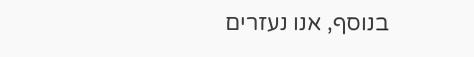בנוסף, אנו נעזרים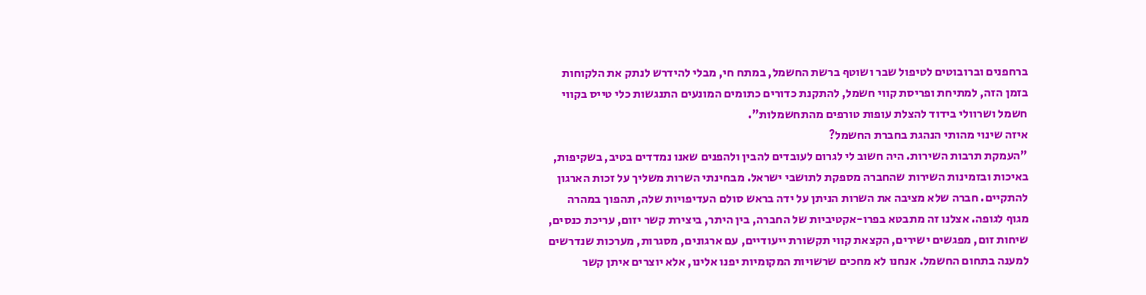ברחפנים וברובוטים לטיפול שבר ושוטף ברשת החשמל, במתח חי, מבלי להידרש לנתק את הלקוחות בזמן הזה, למתיחת ופריסת קווי חשמל, להתקנת כדורים כתומים המונעים התנגשות כלי טייס בקווי חשמל ושרוולי בידוד להצלת עופות טורפים מהתחשמלות".
איזה שינוי מהותי הנהגת בחברת החשמל?
"העמקת תרבות השירות. היה חשוב לי לגרום לעובדים להבין ולהפנים שאנו נמדדים בטיב, בשקיפות, באיכות ובזמינות השירות שהחברה מספקת לתושבי ישראל. מבחינתי השרות משליך על זכות הארגון להתקיים. חברה שלא מציבה את השרות הניתן על ידה בראש סולם העדיפויות שלה, תהפוך במהרה מגוף לגופה. אצלנו זה מתבטא בפרו-אקטיביות של החברה, בין היתר, ביצירת קשר יזום, עריכת כנסים, שיחות זום, מפגשים ישירים, הקצאת קווי תקשורת ייעודיים, עם ארגונים, מסגרות, מערכות שנדרשים למענה בתחום החשמל. אנחנו לא מחכים שרשויות המקומיות יפנו אלינו, אלא יוצרים איתן קשר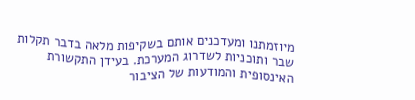מיוזמתנו ומעדכנים אותם בשקיפות מלאה בדבר תקלות שבר ותוכניות לשדרוג המערכת. בעידן התקשורת האינסופית והמודעות של הציבור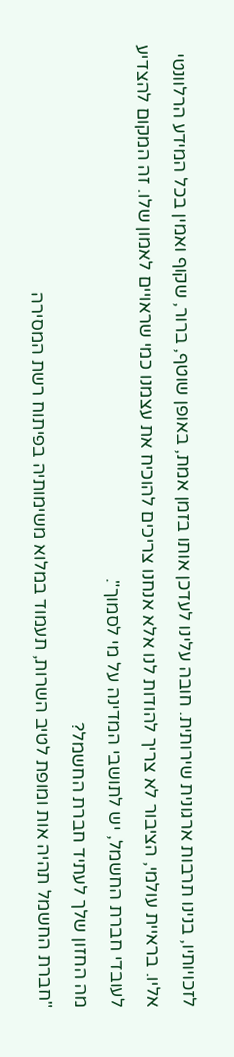לזכויותיו, בנינו תרבות ארגונית שירותית. חובה עלינו לעדכן אותו בזמן אמת, באופן שוטף, ברור, שקוף ואמין בכל המידע הרלוונטי אליו. בראיית עולמי, הציבור לא צריך להודות לנו אלא אנחנו צריכים להוכיח את עצמנו כמי שראויים לאמון שלו. זה המקום להצדיע לעובדי חברת החשמל, יש לתושבי המדינה על מי לסמוך".
מה החזון שלך לעתיד חברת החשמל?
"חברת החשמל תהיה אות ומופת לטיב השרות, תעמוד במלוא משימותיה בפיתוח רשת המסירה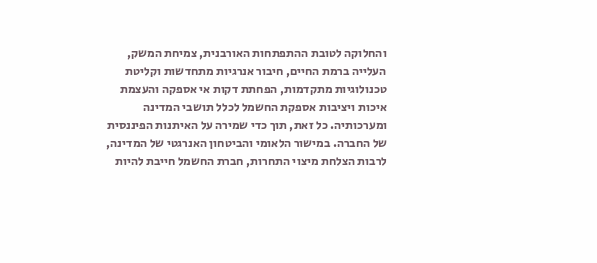והחלוקה לטובת ההתפתחות האורבנית, צמיחת המשק, העלייה ברמת החיים, חיבור אנרגיות מתחדשות וקליטת טכנולוגיות מתקדמות, הפחתת דקות אי אספקה והעצמת איכות ויציבות אספקת החשמל לכלל תושבי המדינה ומערכותיה. כל זאת, תוך כדי שמירה על האיתנות הפיננסית של החברה. במישור הלאומי והביטחון האנרגטי של המדינה, לרבות הצלחת מיצוי התחרות, חברת החשמל חייבת להיות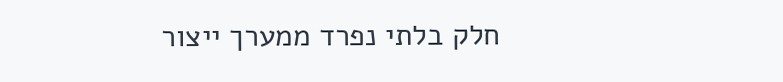חלק בלתי נפרד ממערך ייצור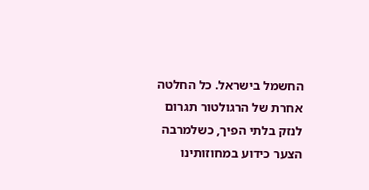החשמל בישראל. כל החלטה אחרת של הרגולטור תגרום לנזק בלתי הפיך, כשלמרבה הצער כידוע במחוזותינו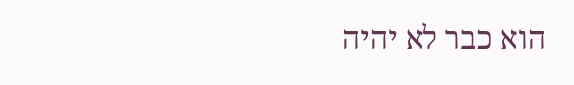הוא כבר לא יהיה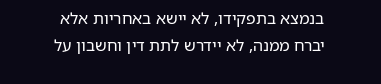בנמצא בתפקידו, לא יישא באחריות אלא יברח ממנה, לא יידרש לתת דין וחשבון על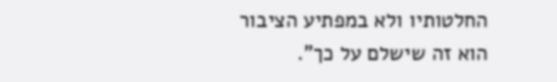החלטותיו ולא במפתיע הציבור הוא זה שישלם על כך".